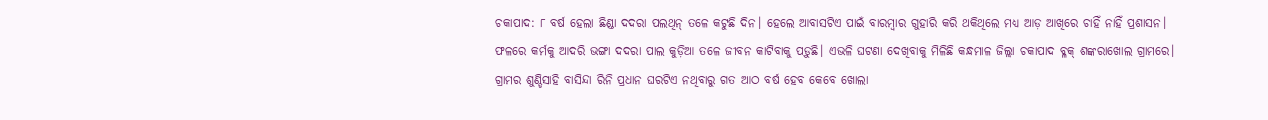ଚକାପାଦ: ୮ ବର୍ଷ ହେଲା ଛିଣ୍ଡା ଦଦରା ପଲଥିନ୍ ତଳେ କଟୁଛି ଦିନ। ହେଲେ ଆବାସଟିଏ ପାଇଁ ବାରମ୍ବାର ଗୁହାରି କରି ଥକିଥିଲେ ମଧ୍ୟ ଆଡ଼ ଆଖିରେ ଚାହିଁ ନାହିଁ ପ୍ରଶାସନ। ଫଳରେ କର୍ମକୁ ଆଦରି ଭଙ୍ଗା ଦଦରା ପାଲ କୁଡ଼ିଆ ତଳେ ଜୀବନ କାଟିବାକୁ ପଡ଼ୁଛି। ଏଭଳି ଘଟଣା ଦେଖିବାକୁ ମିଳିଛି କନ୍ଧମାଳ ଜିଲ୍ଲା ଚକାପାଦ ବ୍ଳକ୍ ଶଙ୍କରାଖୋଲ ଗ୍ରାମରେ। ଗ୍ରାମର ଶୁଣ୍ଡିସାହି ବାସିନ୍ଦା ରିନି ପ୍ରଧାନ ଘରଟିଏ ନଥିବାରୁ ଗତ ଆଠ ବର୍ଷ ହେବ କେବେ ଖୋଲା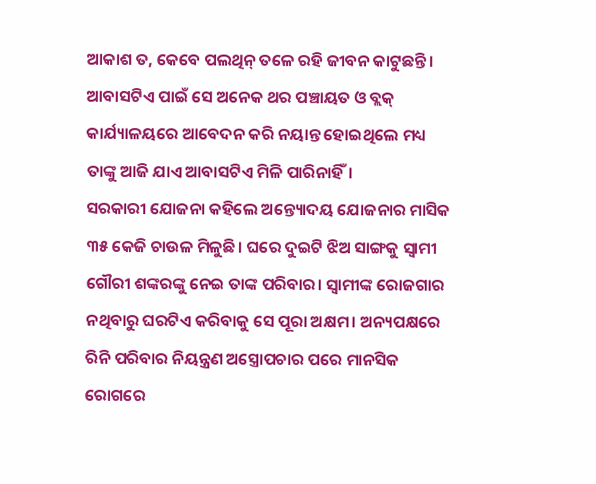ଆକାଶ ତ, କେବେ ପଲଥିନ୍ ତଳେ ରହି ଜୀବନ କାଟୁଛନ୍ତି। ଆବାସଟିଏ ପାଇଁ ସେ ଅନେକ ଥର ପଞ୍ଚାୟତ ଓ ବ୍ଲକ୍ କାର୍ଯ୍ୟାଳୟରେ ଆବେଦନ କରି ନୟାନ୍ତ ହୋଇଥିଲେ ମଧ୍ୟ ତାଙ୍କୁ ଆଜି ଯାଏ ଆବାସଟିଏ ମିଳି ପାରିନାହିଁ।
ସରକାରୀ ଯୋଜନା କହିଲେ ଅନ୍ତ୍ୟୋଦୟ ଯୋଜନାର ମାସିକ ୩୫ କେଜି ଚାଉଳ ମିଳୁଛି। ଘରେ ଦୁଇଟି ଝିଅ ସାଙ୍ଗକୁ ସ୍ବାମୀ ଗୌରୀ ଶଙ୍କରଙ୍କୁ ନେଇ ତାଙ୍କ ପରିବାର। ସ୍ବାମୀଙ୍କ ରୋଜଗାର ନଥିବାରୁ ଘରଟିଏ କରିବାକୁ ସେ ପୂରା ଅକ୍ଷମ। ଅନ୍ୟପକ୍ଷରେ ରିନି ପରିବାର ନିୟନ୍ତ୍ରଣ ଅସ୍ତ୍ରୋପଚାର ପରେ ମାନସିକ ରୋଗରେ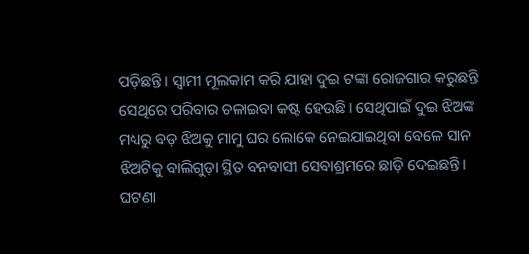ପଡ଼ିଛନ୍ତି। ସ୍ବାମୀ ମୂଲକାମ କରି ଯାହା ଦୁଇ ଟଙ୍କା ରୋଜଗାର କରୁଛନ୍ତି ସେଥିରେ ପରିବାର ଚଳାଇବା କଷ୍ଟ ହେଉଛି। ସେଥିପାଇଁ ଦୁଇ ଝିଅଙ୍କ ମଧ୍ୟରୁ ବଡ଼ ଝିଅକୁ ମାମୁ ଘର ଲୋକେ ନେଇଯାଇଥିବା ବେଳେ ସାନ ଝିଅଟିକୁ ବାଲିଗୁଡ଼ା ସ୍ଥିତ ବନବାସୀ ସେବାଶ୍ରମରେ ଛାଡ଼ି ଦେଇଛନ୍ତି। ଘଟଣା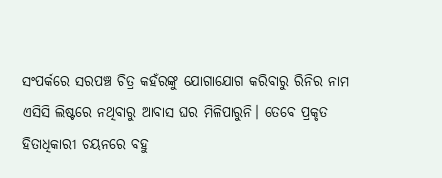ସଂପର୍କରେ ସରପଞ୍ଚ ଚିତ୍ର କହଁରଙ୍କୁ ଯୋଗାଯୋଗ କରିବାରୁ ରିନିର ନାମ ଏସିସି ଲିଷ୍ଟରେ ନଥିବାରୁ ଆବାସ ଘର ମିଳିପାରୁନି। ତେବେ ପ୍ରକୃତ ହିତାଧିକାରୀ ଚୟନରେ ବହୁ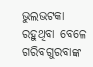ଭୁଲଭଟକା ରହୁଥିବା ବେଳେ ଗରିବଗୁରବାଙ୍କ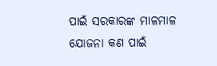ପାଇଁ ସରକାରଙ୍କ ମାଳମାଳ ଯୋଜନା କଣ ପାଇଁ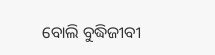ବୋଲି ବୁଦ୍ଧିଜୀବୀ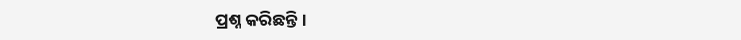ପ୍ରଶ୍ନ କରିଛନ୍ତି।